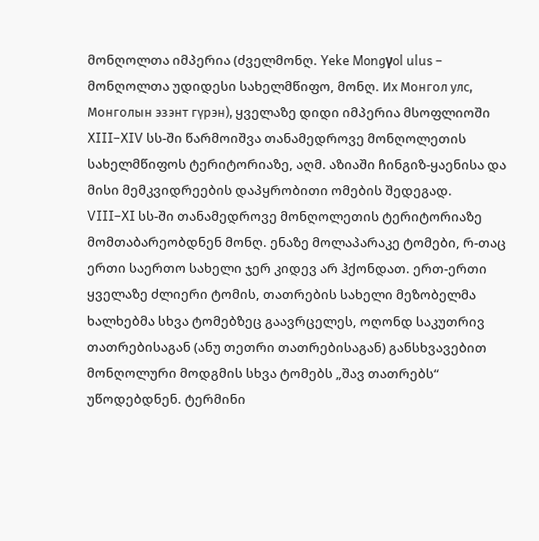მონღოლთა იმპერია (ძველმონღ. Yeke Mongγol ulus – მონღოლთა უდიდესი სახელმწიფო, მონღ. Их Монгол улс, Монголын эзэнт гүрэн), ყველაზე დიდი იმპერია მსოფლიოში XIII–XIV სს-ში წარმოიშვა თანამედროვე მონღოლეთის სახელმწიფოს ტერიტორიაზე, აღმ. აზიაში ჩინგიზ-ყაენისა და მისი მემკვიდრეების დაპყრობითი ომების შედეგად.
VIII–XI სს-ში თანამედროვე მონღოლეთის ტერიტორიაზე მომთაბარეობდნენ მონღ. ენაზე მოლაპარაკე ტომები, რ-თაც ერთი საერთო სახელი ჯერ კიდევ არ ჰქონდათ. ერთ-ერთი ყველაზე ძლიერი ტომის, თათრების სახელი მეზობელმა ხალხებმა სხვა ტომებზეც გაავრცელეს, ოღონდ საკუთრივ თათრებისაგან (ანუ თეთრი თათრებისაგან) განსხვავებით მონღოლური მოდგმის სხვა ტომებს „შავ თათრებს“ უწოდებდნენ. ტერმინი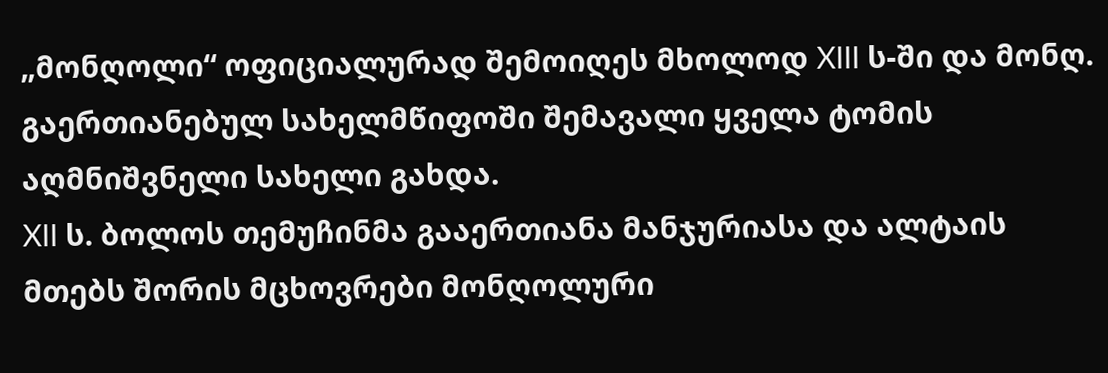„მონღოლი“ ოფიციალურად შემოიღეს მხოლოდ XIII ს-ში და მონღ. გაერთიანებულ სახელმწიფოში შემავალი ყველა ტომის აღმნიშვნელი სახელი გახდა.
XII ს. ბოლოს თემუჩინმა გააერთიანა მანჯურიასა და ალტაის მთებს შორის მცხოვრები მონღოლური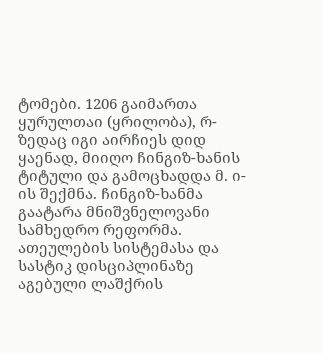ტომები. 1206 გაიმართა ყურულთაი (ყრილობა), რ-ზედაც იგი აირჩიეს დიდ ყაენად, მიიღო ჩინგიზ-ხანის ტიტული და გამოცხადდა მ. ი-ის შექმნა. ჩინგიზ-ხანმა გაატარა მნიშვნელოვანი სამხედრო რეფორმა. ათეულების სისტემასა და სასტიკ დისციპლინაზე აგებული ლაშქრის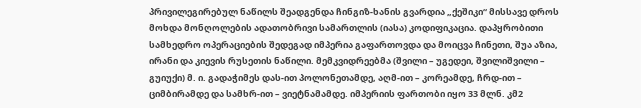პრივილეგირებულ ნაწილს შეადგენდა ჩინგიზ-ხანის გვარდია „ქეშიკი“ მისსავე დროს მოხდა მონღოლების ადათობრივი სამართლის (იასა) კოდიფიკაცია. დაპყრობითი სამხედრო ოპერაციების შედეგად იმპერია გაფართოვდა და მოიცვა ჩინეთი, შუა აზია, ირანი და კიევის რუსეთის ნაწილი. მემკვიდრეებმა (შვილი – უგედეი, შვილიშვილი – გუიუქი) მ. ი. გადაჭიმეს დას-ით პოლონეთამდე, აღმ-ით – კორეამდე, ჩრდ-ით – ციმბირამდე და სამხრ-ით – ვიეტნამამდე. იმპერიის ფართობი იყო 33 მლნ. კმ2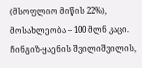(მსოფლიო მიწის 22%), მოსახლეობა – 100 მლნ კაცი.
ჩინგიზ-ყაენის შვილიშვილის,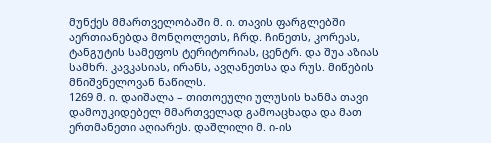მუნქეს მმართველობაში მ. ი. თავის ფარგლებში აერთიანებდა მონღოლეთს, ჩრდ. ჩინეთს, კორეას, ტანგუტის სამეფოს ტერიტორიას, ცენტრ. და შუა აზიას სამხრ. კავკასიას, ირანს, ავღანეთსა და რუს. მიწების მნიშვნელოვან ნაწილს.
1269 მ. ი. დაიშალა – თითოეული ულუსის ხანმა თავი დამოუკიდებელ მმართველად გამოაცხადა და მათ ერთმანეთი აღიარეს. დაშლილი მ. ი-ის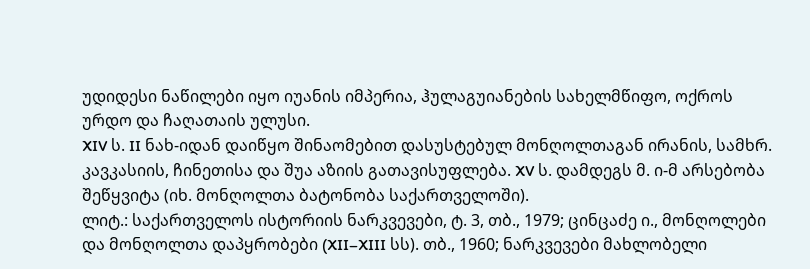უდიდესი ნაწილები იყო იუანის იმპერია, ჰულაგუიანების სახელმწიფო, ოქროს ურდო და ჩაღათაის ულუსი.
XIV ს. II ნახ-იდან დაიწყო შინაომებით დასუსტებულ მონღოლთაგან ირანის, სამხრ. კავკასიის, ჩინეთისა და შუა აზიის გათავისუფლება. XV ს. დამდეგს მ. ი-მ არსებობა შეწყვიტა (იხ. მონღოლთა ბატონობა საქართველოში).
ლიტ.: საქართველოს ისტორიის ნარკვევები, ტ. 3, თბ., 1979; ცინცაძე ი., მონღოლები და მონღოლთა დაპყრობები (XII–XIII სს). თბ., 1960; ნარკვევები მახლობელი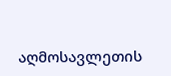აღმოსავლეთის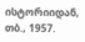ისტორიიდან, თბ., 1957.